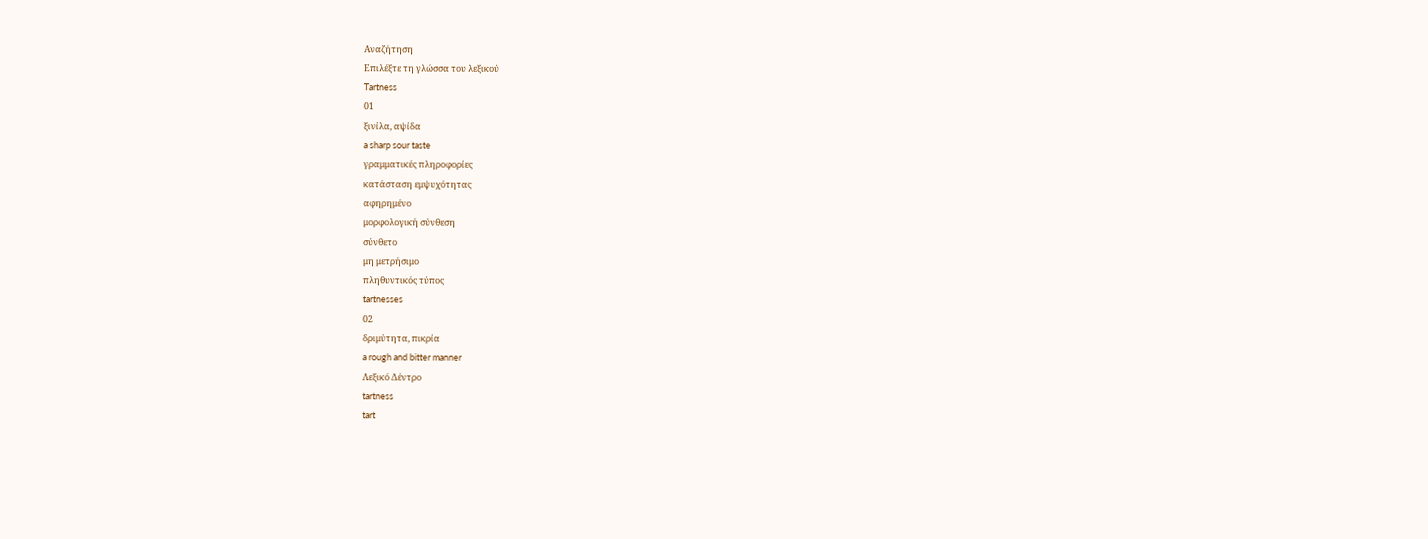Αναζήτηση
Επιλέξτε τη γλώσσα του λεξικού
Tartness
01
ξινίλα, αψίδα
a sharp sour taste
γραμματικές πληροφορίες
κατάσταση εμψυχότητας
αφηρημένο
μορφολογική σύνθεση
σύνθετο
μη μετρήσιμο
πληθυντικός τύπος
tartnesses
02
δριμύτητα, πικρία
a rough and bitter manner
Λεξικό Δέντρο
tartness
tart